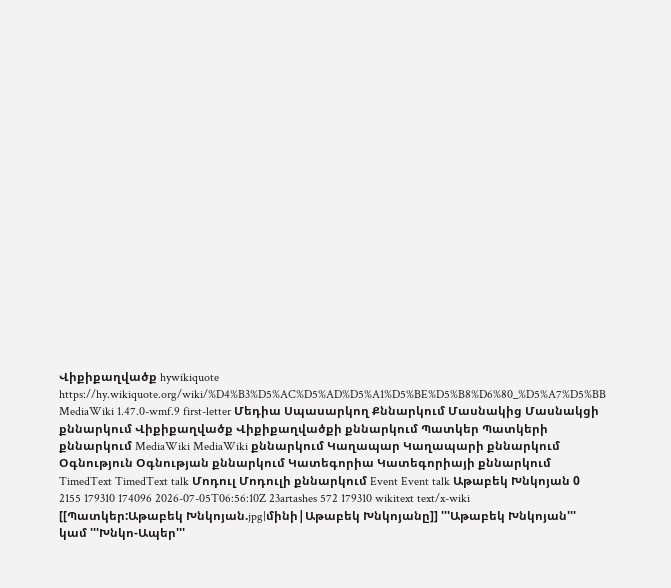Վիքիքաղվածք hywikiquote https://hy.wikiquote.org/wiki/%D4%B3%D5%AC%D5%AD%D5%A1%D5%BE%D5%B8%D6%80_%D5%A7%D5%BB MediaWiki 1.47.0-wmf.9 first-letter Մեդիա Սպասարկող Քննարկում Մասնակից Մասնակցի քննարկում Վիքիքաղվածք Վիքիքաղվածքի քննարկում Պատկեր Պատկերի քննարկում MediaWiki MediaWiki քննարկում Կաղապար Կաղապարի քննարկում Օգնություն Օգնության քննարկում Կատեգորիա Կատեգորիայի քննարկում TimedText TimedText talk Մոդուլ Մոդուլի քննարկում Event Event talk Աթաբեկ Խնկոյան 0 2155 179310 174096 2026-07-05T06:56:10Z 23artashes 572 179310 wikitext text/x-wiki [[Պատկեր:Աթաբեկ Խնկոյան.jpg|մինի|Աթաբեկ Խնկոյանը]] '''Աթաբեկ Խնկոյան''' կամ '''Խնկո-Ապեր'''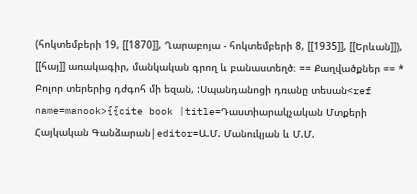(հոկտեմբերի 19, [[1870]], Ղարաբոյա - հոկտեմբերի 8, [[1935]], [[Երևան]]), [[հայ]] առակագիր, մանկական գրող և բանաստեղծ։ == Քաղվածքներ == * Բոլոր տերերից դժգոհ մի եզան, :Սպանդանոցի դռանը տեսան<ref name=manook>{{cite book |title=Դաստիարակչական Մտքերի Հայկական Գանձարան|editor=Ա.Մ. Մանուկյան և Մ.Մ.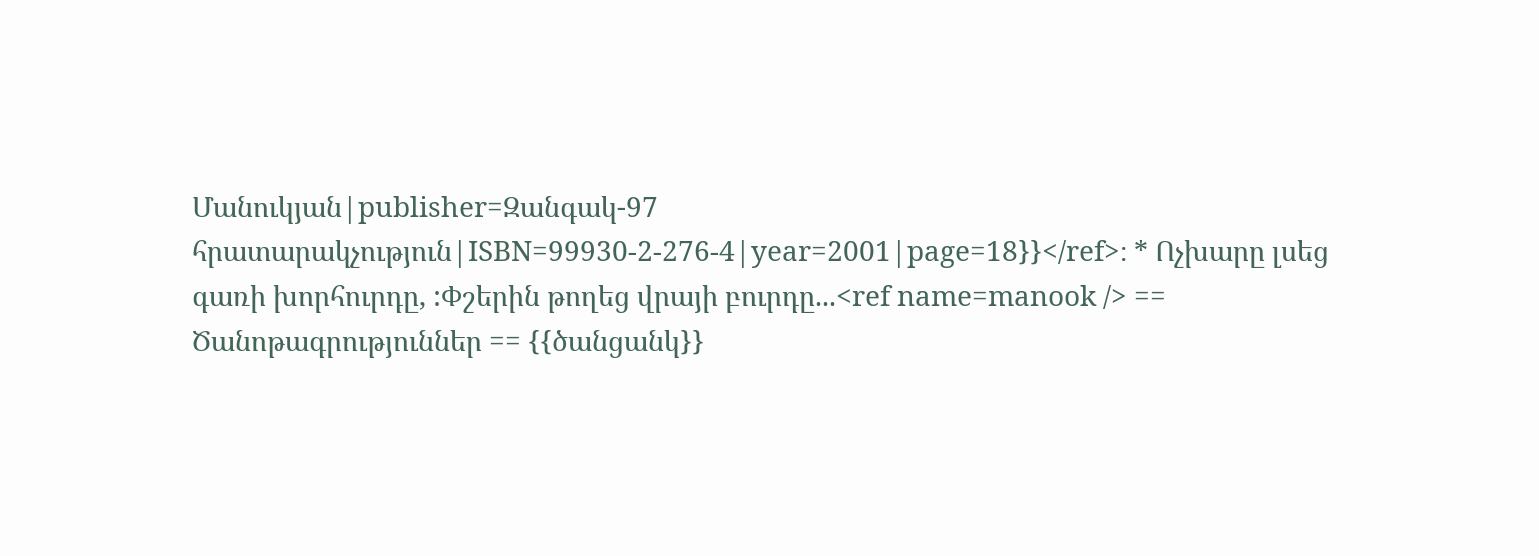Մանուկյան|publisher=Զանգակ-97 հրատարակչություն|ISBN=99930-2-276-4|year=2001|page=18}}</ref>։ * Ոչխարը լսեց գառի խորհուրդը, :Փշերին թողեց վրայի բուրդը...<ref name=manook /> == Ծանոթագրություններ == {{ծանցանկ}}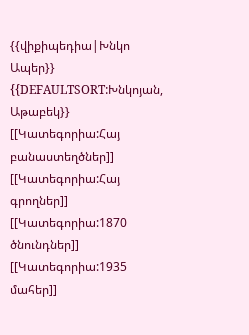{{վիքիպեդիա|Խնկո Ապեր}} {{DEFAULTSORT:Խնկոյան, Աթաբեկ}} [[Կատեգորիա:Հայ բանաստեղծներ]] [[Կատեգորիա:Հայ գրողներ]] [[Կատեգորիա:1870 ծնունդներ]] [[Կատեգորիա:1935 մահեր]]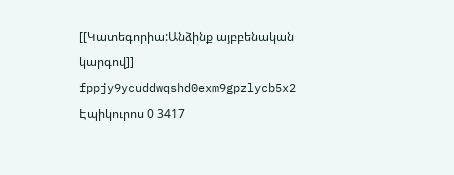[[Կատեգորիա:Անձինք այբբենական կարգով]] fppjy9ycuddwqshd0exm9gpzlycb5x2 Էպիկուրոս 0 3417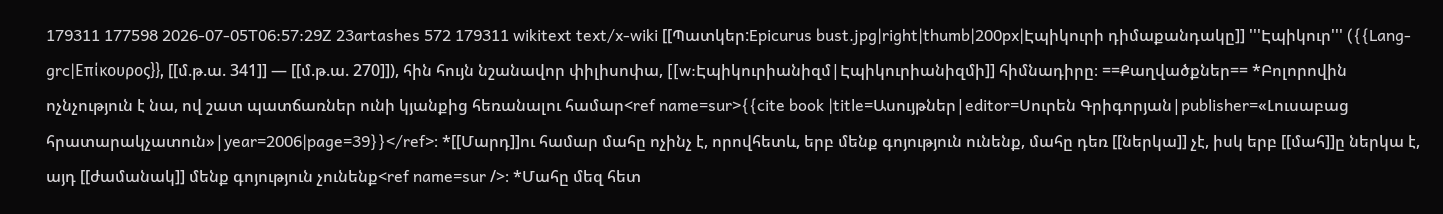179311 177598 2026-07-05T06:57:29Z 23artashes 572 179311 wikitext text/x-wiki [[Պատկեր:Epicurus bust.jpg|right|thumb|200px|Էպիկուրի դիմաքանդակը]] '''Էպիկուր''' ({{Lang-grc|Επίκουρος}}, [[մ.թ.ա. 341]] — [[մ.թ.ա. 270]]), հին հույն նշանավոր փիլիսոփա, [[w:Էպիկուրիանիզմ|Էպիկուրիանիզմի]] հիմնադիրը։ ==Քաղվածքներ== *Բոլորովին ոչնչություն է նա, ով շատ պատճառներ ունի կյանքից հեռանալու համար<ref name=sur>{{cite book |title=Ասույթներ|editor=Սուրեն Գրիգորյան|publisher=«Լուսաբաց հրատարակչատուն»|year=2006|page=39}}</ref>։ *[[Մարդ]]ու համար մահը ոչինչ է, որովհետև, երբ մենք գոյություն ունենք, մահը դեռ [[ներկա]] չէ, իսկ երբ [[մահ]]ը ներկա է, այդ [[ժամանակ]] մենք գոյություն չունենք<ref name=sur />։ *Մահը մեզ հետ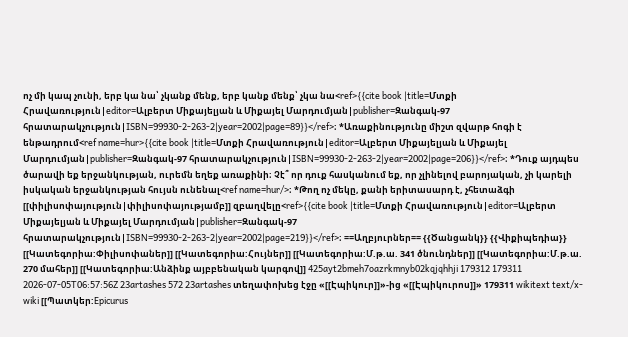ոչ մի կապ չունի, երբ կա նա՝ չկանք մենք, երբ կանք մենք՝ չկա նա<ref>{{cite book |title=Մտքի Հրավառություն|editor=Ալբերտ Միքայելյան և Միքայել Մարդումյան|publisher=Զանգակ-97 հրատարակչություն|ISBN=99930-2-263-2|year=2002|page=89}}</ref>։ *Առաքինությունը միշտ զվարթ հոգի է ենթադրում<ref name=hur>{{cite book |title=Մտքի Հրավառություն|editor=Ալբերտ Միքայելյան և Միքայել Մարդումյան|publisher=Զանգակ-97 հրատարակչություն|ISBN=99930-2-263-2|year=2002|page=206}}</ref>։ *Դուք այդպես ծարավի եք երջանկության, ուրեմն եղեք առաքինի։ Չէ՞ որ դուք հասկանում եք, որ չլինելով բարոյական, չի կարելի իսկական երջանկության հույսն ունենալ<ref name=hur/>։ *Թող ոչ մեկը, քանի երիտասարդ է, չհետաձգի [[փիլիսոփայություն|փիլիսոփայությամբ]] զբաղվելը<ref>{{cite book |title=Մտքի Հրավառություն|editor=Ալբերտ Միքայելյան և Միքայել Մարդումյան|publisher=Զանգակ-97 հրատարակչություն|ISBN=99930-2-263-2|year=2002|page=219}}</ref>։ ==Աղբյուրներ== {{Ծանցանկ}} {{Վիքիպեդիա}} [[Կատեգորիա:Փիլիսոփաներ]] [[Կատեգորիա:Հույներ]] [[Կատեգորիա:Մ.թ.ա. 341 ծնունդներ]] [[Կատեգորիա:Մ.թ.ա. 270 մահեր]] [[Կատեգորիա:Անձինք այբբենական կարգով]] 425ayt2bmeh7oazrkmnyb02kqjqhhji 179312 179311 2026-07-05T06:57:56Z 23artashes 572 23artashes տեղափոխեց էջը «[[Էպիկուր]]»-ից «[[Էպիկուրոս]]» 179311 wikitext text/x-wiki [[Պատկեր:Epicurus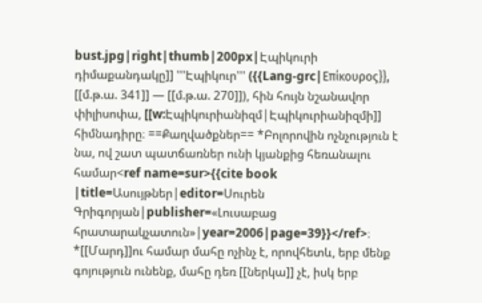bust.jpg|right|thumb|200px|Էպիկուրի դիմաքանդակը]] '''Էպիկուր''' ({{Lang-grc|Επίκουρος}}, [[մ.թ.ա. 341]] — [[մ.թ.ա. 270]]), հին հույն նշանավոր փիլիսոփա, [[w:Էպիկուրիանիզմ|Էպիկուրիանիզմի]] հիմնադիրը։ ==Քաղվածքներ== *Բոլորովին ոչնչություն է նա, ով շատ պատճառներ ունի կյանքից հեռանալու համար<ref name=sur>{{cite book |title=Ասույթներ|editor=Սուրեն Գրիգորյան|publisher=«Լուսաբաց հրատարակչատուն»|year=2006|page=39}}</ref>։ *[[Մարդ]]ու համար մահը ոչինչ է, որովհետև, երբ մենք գոյություն ունենք, մահը դեռ [[ներկա]] չէ, իսկ երբ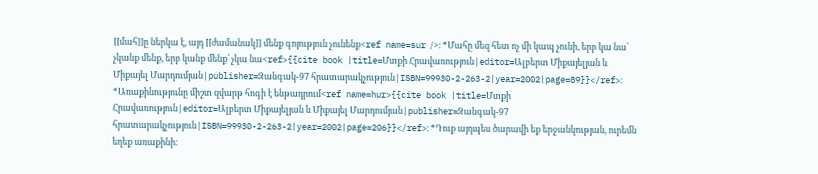[[մահ]]ը ներկա է, այդ [[ժամանակ]] մենք գոյություն չունենք<ref name=sur />։ *Մահը մեզ հետ ոչ մի կապ չունի, երբ կա նա՝ չկանք մենք, երբ կանք մենք՝ չկա նա<ref>{{cite book |title=Մտքի Հրավառություն|editor=Ալբերտ Միքայելյան և Միքայել Մարդումյան|publisher=Զանգակ-97 հրատարակչություն|ISBN=99930-2-263-2|year=2002|page=89}}</ref>։ *Առաքինությունը միշտ զվարթ հոգի է ենթադրում<ref name=hur>{{cite book |title=Մտքի Հրավառություն|editor=Ալբերտ Միքայելյան և Միքայել Մարդումյան|publisher=Զանգակ-97 հրատարակչություն|ISBN=99930-2-263-2|year=2002|page=206}}</ref>։ *Դուք այդպես ծարավի եք երջանկության, ուրեմն եղեք առաքինի։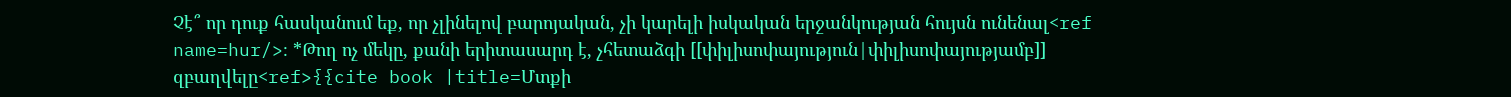Չէ՞ որ դուք հասկանում եք, որ չլինելով բարոյական, չի կարելի իսկական երջանկության հույսն ունենալ<ref name=hur/>։ *Թող ոչ մեկը, քանի երիտասարդ է, չհետաձգի [[փիլիսոփայություն|փիլիսոփայությամբ]] զբաղվելը<ref>{{cite book |title=Մտքի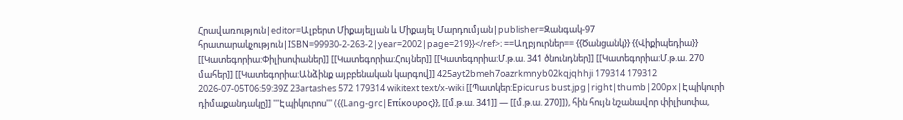Հրավառություն|editor=Ալբերտ Միքայելյան և Միքայել Մարդումյան|publisher=Զանգակ-97 հրատարակչություն|ISBN=99930-2-263-2|year=2002|page=219}}</ref>։ ==Աղբյուրներ== {{Ծանցանկ}} {{Վիքիպեդիա}} [[Կատեգորիա:Փիլիսոփաներ]] [[Կատեգորիա:Հույներ]] [[Կատեգորիա:Մ.թ.ա. 341 ծնունդներ]] [[Կատեգորիա:Մ.թ.ա. 270 մահեր]] [[Կատեգորիա:Անձինք այբբենական կարգով]] 425ayt2bmeh7oazrkmnyb02kqjqhhji 179314 179312 2026-07-05T06:59:39Z 23artashes 572 179314 wikitext text/x-wiki [[Պատկեր:Epicurus bust.jpg|right|thumb|200px|Էպիկուրի դիմաքանդակը]] '''Էպիկուրոս''' ({{Lang-grc|Επίκουρος}}, [[մ.թ.ա. 341]] — [[մ.թ.ա. 270]]), հին հույն նշանավոր փիլիսոփա,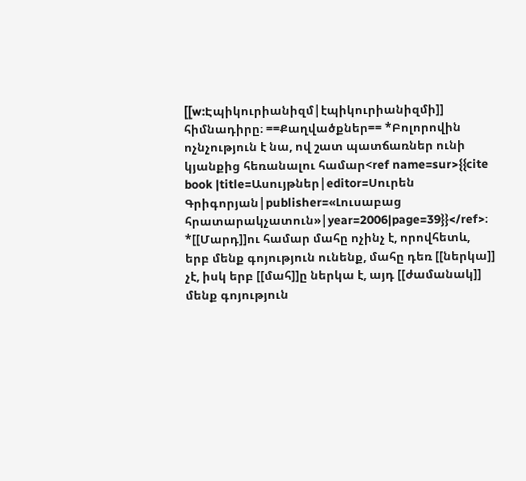[[w:Էպիկուրիանիզմ|էպիկուրիանիզմի]] հիմնադիրը։ ==Քաղվածքներ== *Բոլորովին ոչնչություն է նա, ով շատ պատճառներ ունի կյանքից հեռանալու համար<ref name=sur>{{cite book |title=Ասույթներ|editor=Սուրեն Գրիգորյան|publisher=«Լուսաբաց հրատարակչատուն»|year=2006|page=39}}</ref>։ *[[Մարդ]]ու համար մահը ոչինչ է, որովհետև, երբ մենք գոյություն ունենք, մահը դեռ [[ներկա]] չէ, իսկ երբ [[մահ]]ը ներկա է, այդ [[ժամանակ]] մենք գոյություն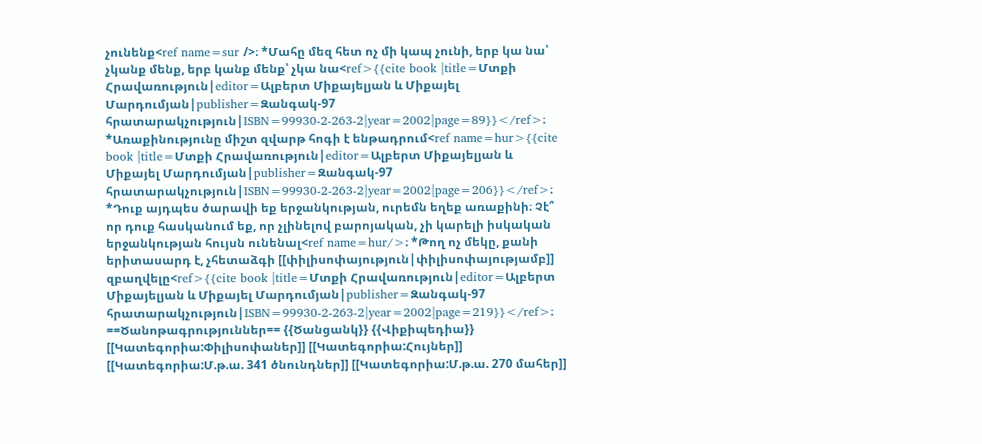չունենք<ref name=sur />։ *Մահը մեզ հետ ոչ մի կապ չունի, երբ կա նա՝ չկանք մենք, երբ կանք մենք՝ չկա նա<ref>{{cite book |title=Մտքի Հրավառություն|editor=Ալբերտ Միքայելյան և Միքայել Մարդումյան|publisher=Զանգակ-97 հրատարակչություն|ISBN=99930-2-263-2|year=2002|page=89}}</ref>։ *Առաքինությունը միշտ զվարթ հոգի է ենթադրում<ref name=hur>{{cite book |title=Մտքի Հրավառություն|editor=Ալբերտ Միքայելյան և Միքայել Մարդումյան|publisher=Զանգակ-97 հրատարակչություն|ISBN=99930-2-263-2|year=2002|page=206}}</ref>։ *Դուք այդպես ծարավի եք երջանկության, ուրեմն եղեք առաքինի։ Չէ՞ որ դուք հասկանում եք, որ չլինելով բարոյական, չի կարելի իսկական երջանկության հույսն ունենալ<ref name=hur/>։ *Թող ոչ մեկը, քանի երիտասարդ է, չհետաձգի [[փիլիսոփայություն|փիլիսոփայությամբ]] զբաղվելը<ref>{{cite book |title=Մտքի Հրավառություն|editor=Ալբերտ Միքայելյան և Միքայել Մարդումյան|publisher=Զանգակ-97 հրատարակչություն|ISBN=99930-2-263-2|year=2002|page=219}}</ref>։ ==Ծանոթագրություններ== {{Ծանցանկ}} {{Վիքիպեդիա}} [[Կատեգորիա:Փիլիսոփաներ]] [[Կատեգորիա:Հույներ]] [[Կատեգորիա:Մ.թ.ա. 341 ծնունդներ]] [[Կատեգորիա:Մ.թ.ա. 270 մահեր]]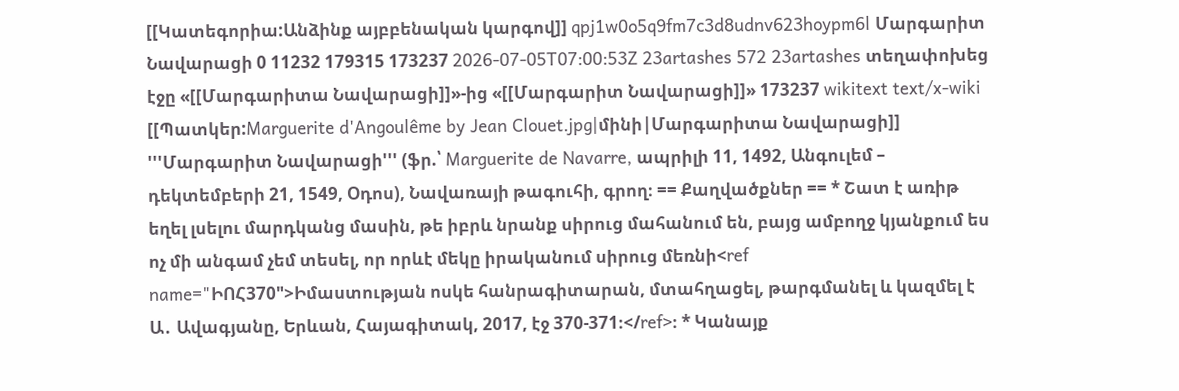[[Կատեգորիա:Անձինք այբբենական կարգով]] qpj1w0o5q9fm7c3d8udnv623hoypm6l Մարգարիտ Նավարացի 0 11232 179315 173237 2026-07-05T07:00:53Z 23artashes 572 23artashes տեղափոխեց էջը «[[Մարգարիտա Նավարացի]]»-ից «[[Մարգարիտ Նավարացի]]» 173237 wikitext text/x-wiki [[Պատկեր:Marguerite d'Angoulême by Jean Clouet.jpg|մինի|Մարգարիտա Նավարացի]] '''Մարգարիտ Նավարացի''' (ֆր.՝ Marguerite de Navarre, ապրիլի 11, 1492, Անգուլեմ – դեկտեմբերի 21, 1549, Օդոս), Նավառայի թագուհի, գրող։ == Քաղվածքներ == * Շատ է առիթ եղել լսելու մարդկանց մասին, թե իբրև նրանք սիրուց մահանում են, բայց ամբողջ կյանքում ես ոչ մի անգամ չեմ տեսել, որ որևէ մեկը իրականում սիրուց մեռնի<ref name="ԻՈՀ370">Իմաստության ոսկե հանրագիտարան, մտահղացել, թարգմանել և կազմել է Ա․ Ավագյանը, Երևան, Հայագիտակ, 2017, էջ 370-371։</ref>։ * Կանայք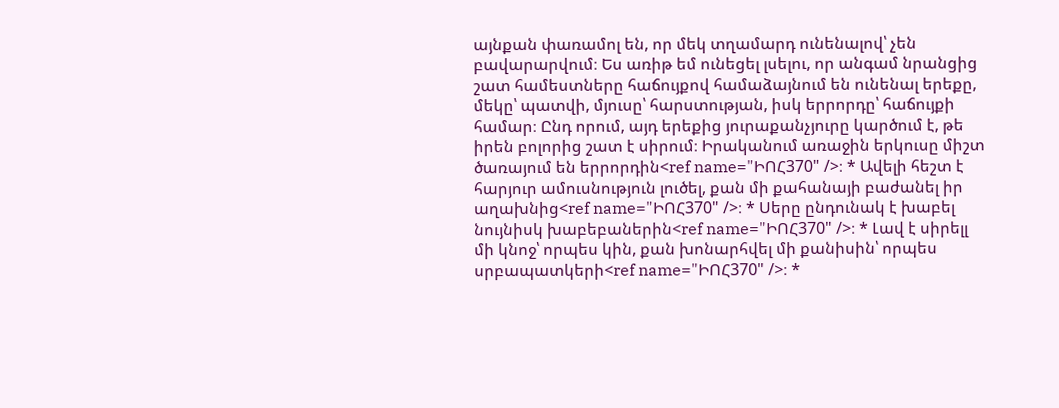այնքան փառամոլ են, որ մեկ տղամարդ ունենալով՝ չեն բավարարվում։ Ես առիթ եմ ունեցել լսելու, որ անգամ նրանցից շատ համեստները հաճույքով համաձայնում են ունենալ երեքը, մեկը՝ պատվի, մյուսը՝ հարստության, իսկ երրորդը՝ հաճույքի համար։ Ընդ որում, այդ երեքից յուրաքանչյուրը կարծում է, թե իրեն բոլորից շատ է սիրում։ Իրականում առաջին երկուսը միշտ ծառայում են երրորդին<ref name="ԻՈՀ370" />։ * Ավելի հեշտ է հարյուր ամուսնություն լուծել, քան մի քահանայի բաժանել իր աղախնից<ref name="ԻՈՀ370" />։ * Սերը ընդունակ է խաբել նույնիսկ խաբեբաներին<ref name="ԻՈՀ370" />։ * Լավ է սիրելլ մի կնոջ՝ որպես կին, քան խոնարհվել մի քանիսին՝ որպես սրբապատկերի<ref name="ԻՈՀ370" />։ *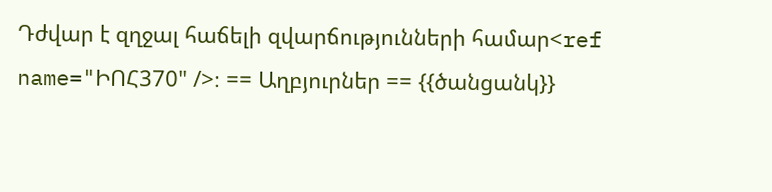Դժվար է զղջալ հաճելի զվարճությունների համար<ref name="ԻՈՀ370" />։ == Աղբյուրներ == {{ծանցանկ}}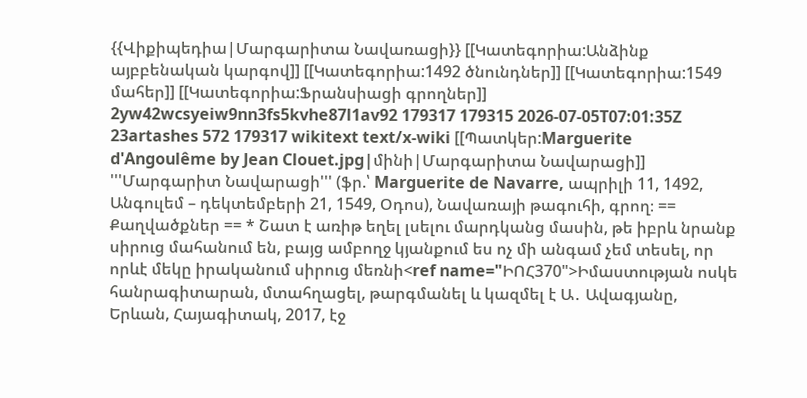{{Վիքիպեդիա|Մարգարիտա Նավառացի}} [[Կատեգորիա:Անձինք այբբենական կարգով]] [[Կատեգորիա:1492 ծնունդներ]] [[Կատեգորիա:1549 մահեր]] [[Կատեգորիա:Ֆրանսիացի գրողներ]] 2yw42wcsyeiw9nn3fs5kvhe87l1av92 179317 179315 2026-07-05T07:01:35Z 23artashes 572 179317 wikitext text/x-wiki [[Պատկեր:Marguerite d'Angoulême by Jean Clouet.jpg|մինի|Մարգարիտա Նավարացի]] '''Մարգարիտ Նավարացի''' (ֆր.՝ Marguerite de Navarre, ապրիլի 11, 1492, Անգուլեմ – դեկտեմբերի 21, 1549, Օդոս), Նավառայի թագուհի, գրող։ == Քաղվածքներ == * Շատ է առիթ եղել լսելու մարդկանց մասին, թե իբրև նրանք սիրուց մահանում են, բայց ամբողջ կյանքում ես ոչ մի անգամ չեմ տեսել, որ որևէ մեկը իրականում սիրուց մեռնի<ref name="ԻՈՀ370">Իմաստության ոսկե հանրագիտարան, մտահղացել, թարգմանել և կազմել է Ա․ Ավագյանը, Երևան, Հայագիտակ, 2017, էջ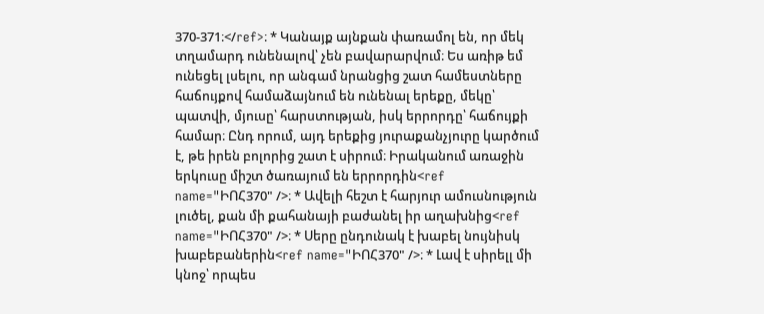370-371։</ref>։ * Կանայք այնքան փառամոլ են, որ մեկ տղամարդ ունենալով՝ չեն բավարարվում։ Ես առիթ եմ ունեցել լսելու, որ անգամ նրանցից շատ համեստները հաճույքով համաձայնում են ունենալ երեքը, մեկը՝ պատվի, մյուսը՝ հարստության, իսկ երրորդը՝ հաճույքի համար։ Ընդ որում, այդ երեքից յուրաքանչյուրը կարծում է, թե իրեն բոլորից շատ է սիրում։ Իրականում առաջին երկուսը միշտ ծառայում են երրորդին<ref name="ԻՈՀ370" />։ * Ավելի հեշտ է հարյուր ամուսնություն լուծել, քան մի քահանայի բաժանել իր աղախնից<ref name="ԻՈՀ370" />։ * Սերը ընդունակ է խաբել նույնիսկ խաբեբաներին<ref name="ԻՈՀ370" />։ * Լավ է սիրելլ մի կնոջ՝ որպես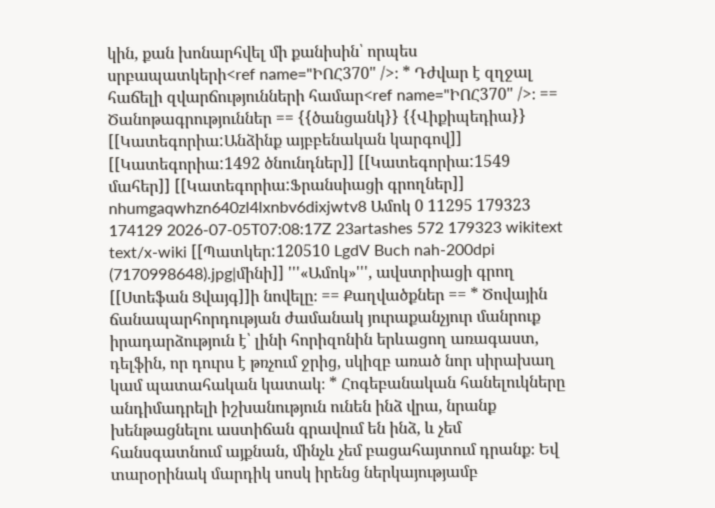կին, քան խոնարհվել մի քանիսին՝ որպես սրբապատկերի<ref name="ԻՈՀ370" />։ * Դժվար է զղջալ հաճելի զվարճությունների համար<ref name="ԻՈՀ370" />։ == Ծանոթագրություններ == {{ծանցանկ}} {{Վիքիպեդիա}} [[Կատեգորիա:Անձինք այբբենական կարգով]] [[Կատեգորիա:1492 ծնունդներ]] [[Կատեգորիա:1549 մահեր]] [[Կատեգորիա:Ֆրանսիացի գրողներ]] nhumgaqwhzn640zl4lxnbv6dixjwtv8 Ամոկ 0 11295 179323 174129 2026-07-05T07:08:17Z 23artashes 572 179323 wikitext text/x-wiki [[Պատկեր:120510 LgdV Buch nah-200dpi (7170998648).jpg|մինի]] '''«Ամոկ»''', ավստրիացի գրող [[Ստեֆան Ցվայգ]]ի նովելը։ == Քաղվածքներ == * Ծովային ճանապարհորդության ժամանակ յուրաքանչյուր մանրուք իրադարձություն է՝ լինի հորիզոնին երևացող առագաստ, դելֆին, որ դուրս է թռչում ջրից, սկիզբ առած նոր սիրախաղ կամ պատահական կատակ։ * Հոգեբանական հանելուկները անդիմադրելի իշխանություն ունեն ինձ վրա, նրանք խենթացնելու աստիճան գրավում են ինձ, և չեմ հանսգատնում այքնան, մինչև չեմ բացահայտում դրանք։ Եվ տարօրինակ մարդիկ սոսկ իրենց ներկայությամբ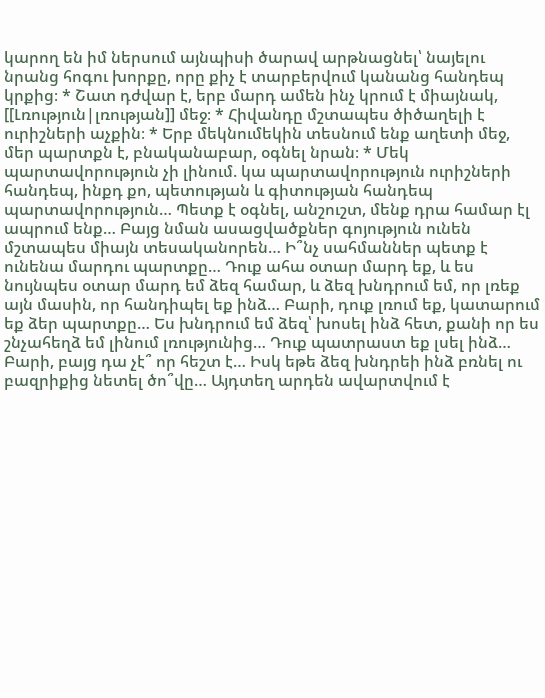կարող են իմ ներսում այնպիսի ծարավ արթնացնել՝ նայելու նրանց հոգու խորքը, որը քիչ է տարբերվում կանանց հանդեպ կրքից։ * Շատ դժվար է, երբ մարդ ամեն ինչ կրում է միայնակ, [[Լռություն|լռության]] մեջ։ * Հիվանդը մշտապես ծիծաղելի է ուրիշների աչքին։ * Երբ մեկնումեկին տեսնում ենք աղետի մեջ, մեր պարտքն է, բնականաբար, օգնել նրան։ * Մեկ պարտավորություն չի լինում. կա պարտավորություն ուրիշների հանդեպ, ինքդ քո, պետության և գիտության հանդեպ պարտավորություն… Պետք է օգնել, անշուշտ, մենք դրա համար էլ ապրում ենք… Բայց նման ասացվածքներ գոյություն ունեն մշտապես միայն տեսականորեն… Ի՞նչ սահմաններ պետք է ունենա մարդու պարտքը… Դուք ահա օտար մարդ եք, և ես նույնպես օտար մարդ եմ ձեզ համար, և ձեզ խնդրում եմ, որ լռեք այն մասին, որ հանդիպել եք ինձ… Բարի, դուք լռում եք, կատարում եք ձեր պարտքը… Ես խնդրում եմ ձեզ՝ խոսել ինձ հետ, քանի որ ես շնչահեղձ եմ լինում լռությունից… Դուք պատրաստ եք լսել ինձ… Բարի, բայց դա չէ՞ որ հեշտ է… Իսկ եթե ձեզ խնդրեի ինձ բռնել ու բազրիքից նետել ծո՞վը… Այդտեղ արդեն ավարտվում է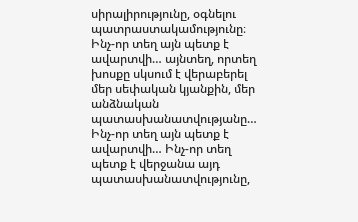սիրալիրությունը, օգնելու պատրաստակամությունը։ Ինչ-որ տեղ այն պետք է ավարտվի… այնտեղ, որտեղ խոսքը սկսում է վերաբերել մեր սեփական կյանքին, մեր անձնական պատասխանատվությանը… Ինչ-որ տեղ այն պետք է ավարտվի… Ինչ-որ տեղ պետք է վերջանա այդ պատասխանատվությունը,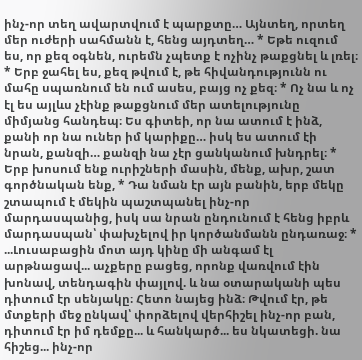ինչ-որ տեղ ավարտվում է պարքտը… Այնտեղ, որտեղ մեր ուժերի սահմանն է, հենց այդտեղ… * Եթե ուզում ես, որ քեզ օգնեն, ուրեմն չպետք է ոչինչ թաքցնել և լռել։ * Երբ ջահել ես, քեզ թվում է, թե հիվանդությունն ու մահը սպառնում են ում ասես, բայց ոչ քեզ։ * Ոչ նա և ոչ էլ ես այլևս չէինք թաքցնում մեր ատելությունը միմյանց հանդեպ։ Ես գիտեի, որ նա ատում է ինձ, քանի որ նա ուներ իմ կարիքը… իսկ ես ատում էի նրան, քանզի… քանզի նա չէր ցանկանում խնդրել։ * Երբ խոսում ենք ուրիշների մասին, մենք, ախր, շատ գործնական ենք, * Դա նման էր այն բանին, երբ մեկը շտապում է մեկին պաշտպանել ինչ-որ մարդասպանից, իսկ սա նրան ընդունում է հենց իբրև մարդասպան՝ փախչելով իր կործանմանն ընդառաջ։ * ...Լուսաբացին մոտ այդ կինը մի անգամ էլ արթնացավ... աչքերը բացեց, որոնք վառվում էին խոնավ, տենդագին փայլով. և նա օտարականի պես դիտում էր սենյակը։ Հետո նայեց ինձ։ Թվում էր, թե մտքերի մեջ ընկավ՝ փորձելով վերհիշել ինչ-որ բան, դիտում էր իմ դեմքը... և հանկարծ... ես նկատեցի. նա հիշեց... ինչ-որ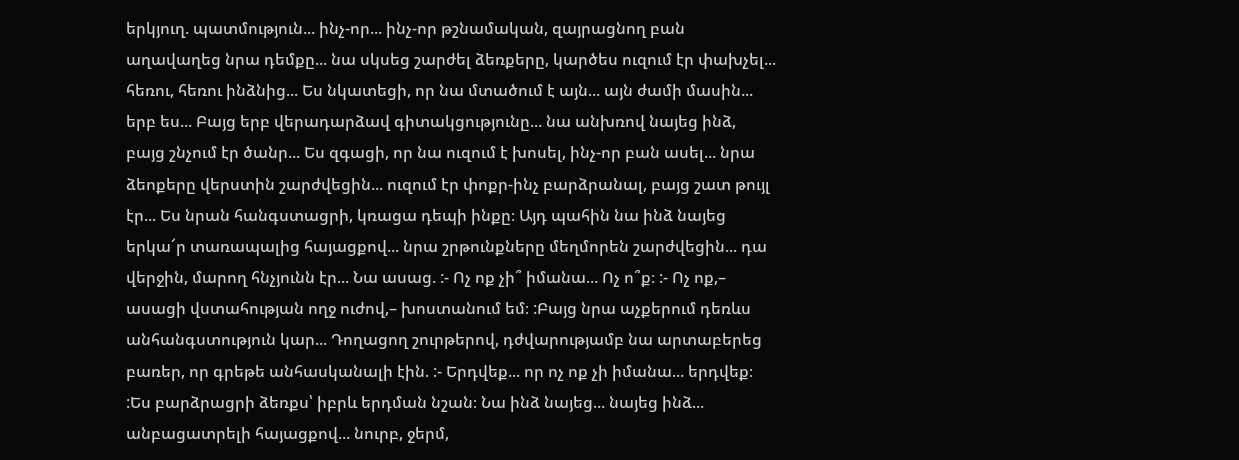երկյուղ. պատմություն... ինչ-որ... ինչ-որ թշնամական, զայրացնող բան աղավաղեց նրա դեմքը... նա սկսեց շարժել ձեռքերը, կարծես ուզում էր փախչել... հեռու, հեռու ինձնից... Ես նկատեցի, որ նա մտածում է այն... այն ժամի մասին... երբ ես... Բայց երբ վերադարձավ գիտակցությունը... նա անխռով նայեց ինձ, բայց շնչում էր ծանր... Ես զգացի, որ նա ուզում է խոսել, ինչ-որ բան ասել... նրա ձեոքերը վերստին շարժվեցին... ուզում էր փոքր-ինչ բարձրանալ, բայց շատ թույլ էր... Ես նրան հանգստացրի, կռացա դեպի ինքը։ Այդ պահին նա ինձ նայեց երկա՜ր տառապալից հայացքով... նրա շրթունքները մեղմորեն շարժվեցին... դա վերջին, մարող հնչյունն էր... Նա ասաց. :- Ոչ ոք չի՞ իմանա... Ոչ ո՞ք։ :- Ոչ ոք,– ասացի վստահության ողջ ուժով,– խոստանում եմ։ :Բայց նրա աչքերում դեռևս անհանգստություն կար... Դողացող շուրթերով, դժվարությամբ նա արտաբերեց բառեր, որ գրեթե անհասկանալի էին. :- Երդվեք... որ ոչ ոք չի իմանա... երդվեք։ :Ես բարձրացրի ձեռքս՝ իբրև երդման նշան։ Նա ինձ նայեց... նայեց ինձ... անբացատրելի հայացքով... նուրբ, ջերմ,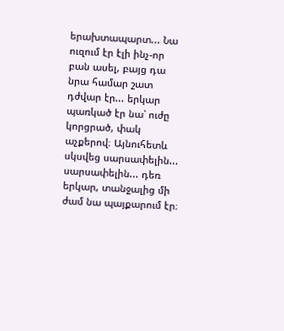երախտապարտ... Նա ուզում էր էլի ինչ-որ բան ասել, բայց դա նրա համար շատ դժվար էր... երկար պառկած էր նա՝ ուժը կորցրած, փակ աչքերով։ Այնուհետև սկսվեց սարսափելին... սարսափելին... դեռ երկար, տանջալից մի ժամ նա պայքարում էր։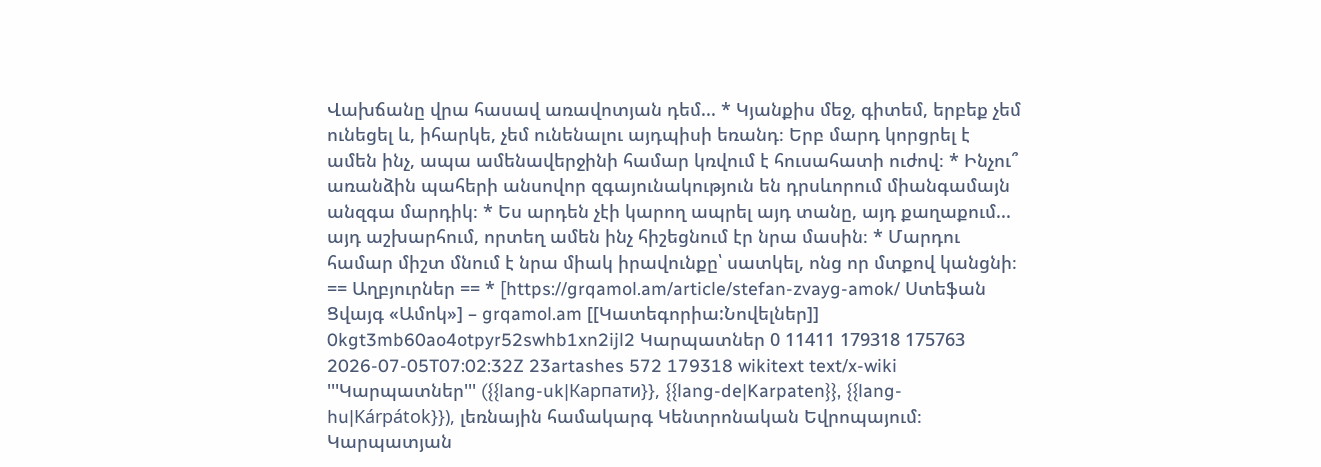Վախճանը վրա հասավ առավոտյան դեմ... * Կյանքիս մեջ, գիտեմ, երբեք չեմ ունեցել և, իհարկե, չեմ ունենալու այդպիսի եռանդ։ Երբ մարդ կորցրել է ամեն ինչ, ապա ամենավերջինի համար կռվում է հուսահատի ուժով։ * Ինչու՞ առանձին պահերի անսովոր զգայունակություն են դրսևորում միանգամայն անզգա մարդիկ։ * Ես արդեն չէի կարող ապրել այդ տանը, այդ քաղաքում... այդ աշխարհում, որտեղ ամեն ինչ հիշեցնում էր նրա մասին։ * Մարդու համար միշտ մնում է նրա միակ իրավունքը՝ սատկել, ոնց որ մտքով կանցնի։ == Աղբյուրներ == * [https://grqamol.am/article/stefan-zvayg-amok/ Ստեֆան Ցվայգ «Ամոկ»] – grqamol.am [[Կատեգորիա:Նովելներ]] 0kgt3mb60ao4otpyr52swhb1xn2ijl2 Կարպատներ 0 11411 179318 175763 2026-07-05T07:02:32Z 23artashes 572 179318 wikitext text/x-wiki '''Կարպատներ''' ({{lang-uk|Карпати}}, {{lang-de|Karpaten}}, {{lang-hu|Kárpátok}}), լեռնային համակարգ Կենտրոնական Եվրոպայում։ Կարպատյան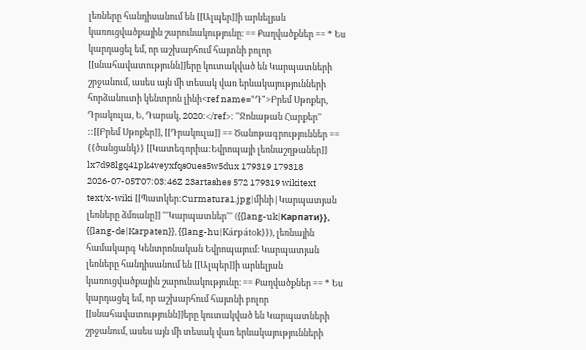լեռները հանդիսանում են [[Ալպեր]]ի արևելյան կառուցվածքային շարունակությունը։ == Քաղվածքներ == * Ես կարդացել եմ, որ աշխարհում հայտնի բոլոր [[սնահավատությունն]]երը կուտակված են Կարպատների շրջանում, ասես այն մի տեսակ վառ երևակայությունների հորձանուտի կենտրոն լինի<ref name="Դ">Բրեմ Սթոքեր, Դրակուլա, Ե, Դարակ, 2020:</ref>: ''Ջոնաթան Հարքեր'' ::[[Բրեմ Սթոքեր]], [[Դրակուլա]] == Ծանոթագրություններ == {{ծանցանկ}} [[Կատեգորիա:Եվրոպայի լեռնաշղթաներ]] lx7d98lgq41pk4veyxfqs0ues5w5dux 179319 179318 2026-07-05T07:03:46Z 23artashes 572 179319 wikitext text/x-wiki [[Պատկեր:Curmatura1.jpg|մինի|Կարպատյան լեռները ձմռանը]] '''Կարպատներ''' ({{lang-uk|Карпати}}, {{lang-de|Karpaten}}, {{lang-hu|Kárpátok}}), լեռնային համակարգ Կենտրոնական Եվրոպայում։ Կարպատյան լեռները հանդիսանում են [[Ալպեր]]ի արևելյան կառուցվածքային շարունակությունը։ == Քաղվածքներ == * Ես կարդացել եմ, որ աշխարհում հայտնի բոլոր [[սնահավատությունն]]երը կուտակված են Կարպատների շրջանում, ասես այն մի տեսակ վառ երևակայությունների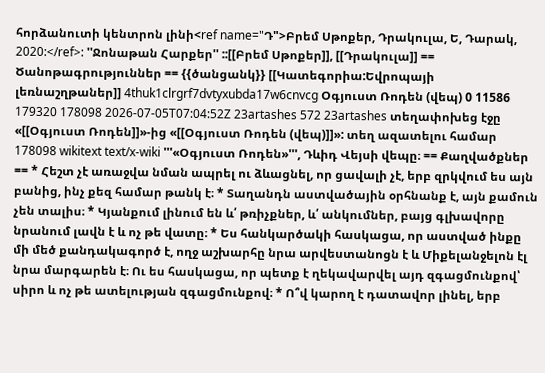հորձանուտի կենտրոն լինի<ref name="Դ">Բրեմ Սթոքեր, Դրակուլա, Ե, Դարակ, 2020:</ref>: ''Ջոնաթան Հարքեր'' ::[[Բրեմ Սթոքեր]], [[Դրակուլա]] == Ծանոթագրություններ == {{ծանցանկ}} [[Կատեգորիա:Եվրոպայի լեռնաշղթաներ]] 4thuk1clrgrf7dvtyxubda17w6cnvcg Օգյուստ Ռոդեն (վեպ) 0 11586 179320 178098 2026-07-05T07:04:52Z 23artashes 572 23artashes տեղափոխեց էջը «[[Օգյուստ Ռոդեն]]»-ից «[[Օգյուստ Ռոդեն (վեպ)]]»: տեղ ազատելու համար 178098 wikitext text/x-wiki '''«Օգյուստ Ռոդեն»''', Դևիդ Վեյսի վեպը։ == Քաղվածքներ == * Հեշտ չէ առաջվա նման ապրել ու ձևացնել, որ ցավալի չէ, երբ զրկվում ես այն բանից, ինչ քեզ համար թանկ է։ * Տաղանդն աստվածային օրհնանք է, այն քամուն չեն տալիս։ * Կյանքում լինում են և՛ թռիչքներ, և՛ անկումներ, բայց գլխավորը նրանում լավն է և ոչ թե վատը։ * Ես հանկարծակի հասկացա, որ աստված ինքը մի մեծ քանդակագործ է, ողջ աշխարհը նրա արվեստանոցն է և Միքելանջելոն էլ նրա մարգարեն է։ Ու ես հասկացա, որ պետք է ղեկավարվել այդ զգացմունքով՝ սիրո և ոչ թե ատելության զգացմունքով։ * Ո՞վ կարող է դատավոր լինել, երբ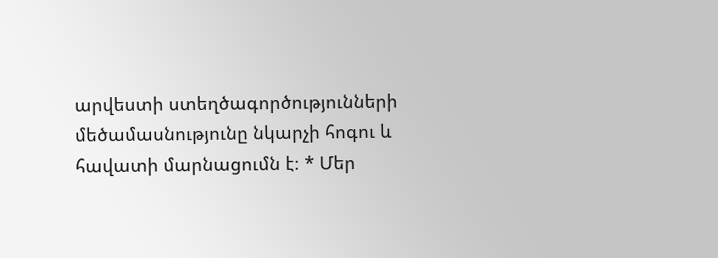արվեստի ստեղծագործությունների մեծամասնությունը նկարչի հոգու և հավատի մարնացումն է։ * Մեր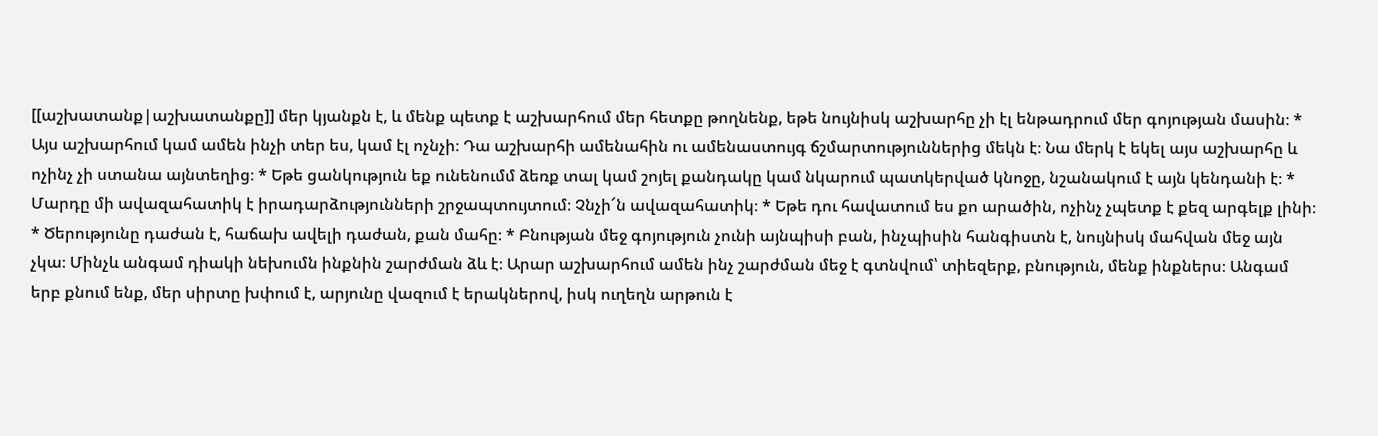[[աշխատանք|աշխատանքը]] մեր կյանքն է, և մենք պետք է աշխարհում մեր հետքը թողնենք, եթե նույնիսկ աշխարհը չի էլ ենթադրում մեր գոյության մասին։ * Այս աշխարհում կամ ամեն ինչի տեր ես, կամ էլ ոչնչի։ Դա աշխարհի ամենահին ու ամենաստույգ ճշմարտություններից մեկն է։ Նա մերկ է եկել այս աշխարհը և ոչինչ չի ստանա այնտեղից։ * Եթե ցանկություն եք ունենումմ ձեռք տալ կամ շոյել քանդակը կամ նկարում պատկերված կնոջը, նշանակում է այն կենդանի է։ * Մարդը մի ավազահատիկ է իրադարձությունների շրջապտույտում։ Չնչի՜ն ավազահատիկ։ * Եթե դու հավատում ես քո արածին, ոչինչ չպետք է քեզ արգելք լինի։ * Ծերությունը դաժան է, հաճախ ավելի դաժան, քան մահը։ * Բնության մեջ գոյություն չունի այնպիսի բան, ինչպիսին հանգիստն է, նույնիսկ մահվան մեջ այն չկա։ Մինչև անգամ դիակի նեխումն ինքնին շարժման ձև է։ Արար աշխարհում ամեն ինչ շարժման մեջ է գտնվում՝ տիեզերք, բնություն, մենք ինքներս։ Անգամ երբ քնում ենք, մեր սիրտը խփում է, արյունը վազում է երակներով, իսկ ուղեղն արթուն է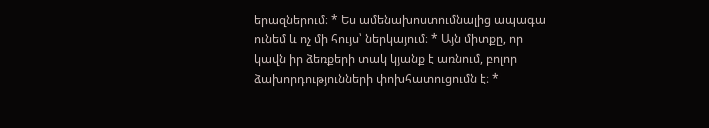երազներում։ * Ես ամենախոստումնալից ապագա ունեմ և ոչ մի հույս՝ ներկայում։ * Այն միտքը, որ կավն իր ձեռքերի տակ կյանք է առնում, բոլոր ձախորդությունների փոխհատուցումն է։ *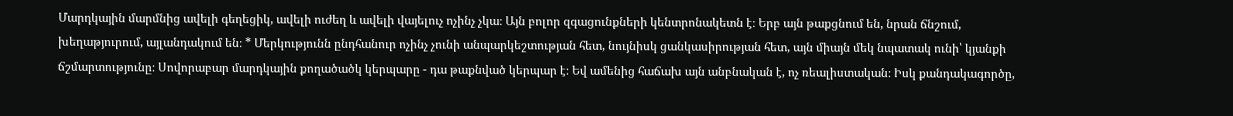Մարդկային մարմնից ավելի գեղեցիկ, ավելի ուժեղ և ավելի վայելուչ ոչինչ չկա։ Այն բոլոր զգացունքների կենտրոնակետն է։ Երբ այն թաքցնում են, նրան ճնշում, խեղաթյուրում, այլանդակում են։ * Մերկությունն ընդհանուր ոչինչ չունի անպարկեշտության հետ, նույնիսկ ցանկասիրության հետ, այն միայն մեկ նպատակ ունի՝ կյանքի ճշմարտությունը։ Սովորաբար մարդկային քողածածկ կերպարը - դա թաքնված կերպար է։ Եվ ամենից հաճախ այն անբնական է, ոչ ռեալիստական։ Իսկ քանդակագործը,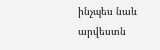ինչպես նաև արվեստն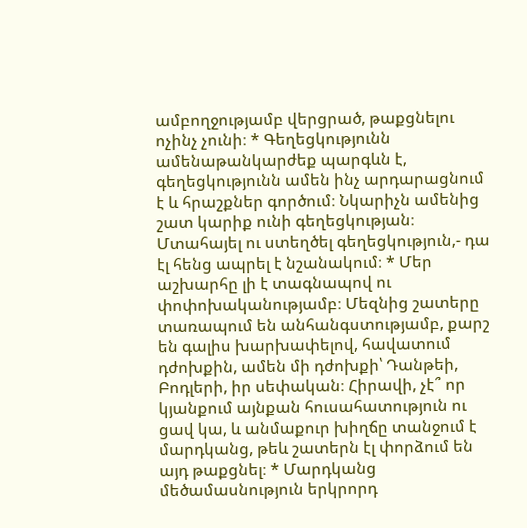ամբողջությամբ վերցրած, թաքցնելու ոչինչ չունի։ * Գեղեցկությունն ամենաթանկարժեք պարգևն է, գեղեցկությունն ամեն ինչ արդարացնում է և հրաշքներ գործում։ Նկարիչն ամենից շատ կարիք ունի գեղեցկության։ Մտահայել ու ստեղծել գեղեցկություն,- դա էլ հենց ապրել է նշանակում։ * Մեր աշխարհը լի է տագնապով ու փոփոխականությամբ։ Մեզնից շատերը տառապում են անհանգստությամբ, քարշ են գալիս խարխափելով, հավատում դժոխքին, ամեն մի դժոխքի՝ Դանթեի, Բոդլերի, իր սեփական։ Հիրավի, չէ՞ որ կյանքում այնքան հուսահատություն ու ցավ կա, և անմաքուր խիղճը տանջում է մարդկանց, թեև շատերն էլ փորձում են այդ թաքցնել։ * Մարդկանց մեծամասնություն երկրորդ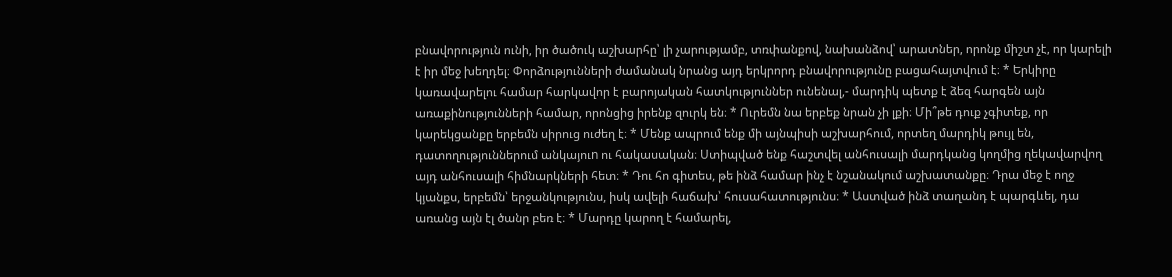բնավորություն ունի, իր ծածուկ աշխարհը՝ լի չարությամբ, տռփանքով, նախանձով՝ արատներ, որոնք միշտ չէ, որ կարելի է իր մեջ խեղդել։ Փորձությունների ժամանակ նրանց այդ երկրորդ բնավորությունը բացահայտվում է։ * Երկիրը կառավարելու համար հարկավոր է բարոյական հատկություններ ունենալ,- մարդիկ պետք է ձեզ հարգեն այն առաքինությունների համար, որոնցից իրենք զուրկ են։ * Ուրեմն նա երբեք նրան չի լքի։ Մի՞թե դուք չգիտեք, որ կարեկցանքը երբեմն սիրուց ուժեղ է։ * Մենք ապրում ենք մի այնպիսի աշխարհում, որտեղ մարդիկ թույլ են, դատողություններում անկայուn ու հակասական։ Ստիպված ենք հաշտվել անհուսալի մարդկանց կողմից ղեկավարվող այդ անհուսալի հիմնարկների հետ։ * Դու հո գիտես, թե ինձ համար ինչ է նշանակում աշխատանքը։ Դրա մեջ է ողջ կյանքս, երբեմն՝ երջանկությունս, իսկ ավելի հաճախ՝ հուսահատությունս։ * Աստված ինձ տաղանդ է պարգևել, դա առանց այն էլ ծանր բեռ է։ * Մարդը կարող է համարել,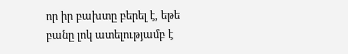որ իր բախտը բերել է, եթե բանը լոկ ատելությամբ է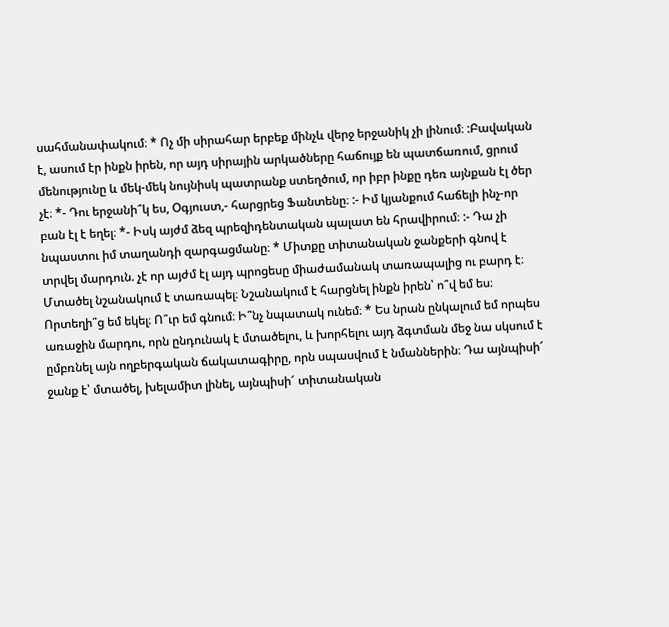սահմանափակում։ * Ոչ մի սիրահար երբեք մինչև վերջ երջանիկ չի լինում։ :Բավական է, ասում էր ինքն իրեն, որ այդ սիրային արկածները հաճույք են պատճառում, ցրում մենությունը և մեկ-մեկ նույնիսկ պատրանք ստեղծում, որ իբր ինքը դեռ այնքան էլ ծեր չէ։ *- Դու երջանի՞կ ես, Օգյուստ,- հարցրեց Ֆանտենը։ :- Իմ կյանքում հաճելի ինչ-որ բան էլ է եղել։ *- Իսկ այժմ ձեզ պրեզիդենտական պալատ են հրավիրում։ :- Դա չի նպաստու իմ տաղանդի զարգացմանը։ * Միտքը տիտանական ջանքերի գնով է տրվել մարդուն. չէ որ այժմ էլ այդ պրոցեսը միաժամանակ տառապալից ու բարդ է։ Մտածել նշանակում է տառապել։ Նշանակում է հարցնել ինքն իրեն՝ ո՞վ եմ ես։ Որտեղի՞ց եմ եկել։ Ո՞ւր եմ գնում։ Ի՞նչ նպատակ ունեմ։ * Ես նրան ընկալում եմ որպես առաջին մարդու, որն ընդունակ է մտածելու, և խորհելու այդ ձգտման մեջ նա սկսում է ըմբռնել այն ողբերգական ճակատագիրը, որն սպասվում է նմաններին։ Դա այնպիսի՜ ջանք է՝ մտածել, խելամիտ լինել, այնպիսի՜ տիտանական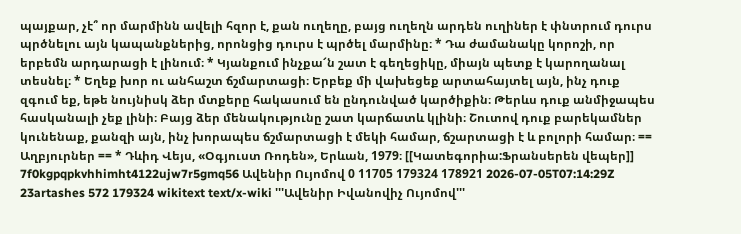պայքար, չէ՞ որ մարմինն ավելի հզոր է, քան ուղեղը, բայց ուղեղն արդեն ուղիներ է փնտրում դուրս պրծնելու այն կապանքներից, որոնցից դուրս է պրծել մարմինը։ * Դա ժամանակը կորոշի, որ երբեմն արդարացի է լինում։ * Կյանքում ինչքա՜ն շատ է գեղեցիկը, միայն պետք է կարողանալ տեսնել։ * Եղեք խոր ու անհաշտ ճշմարտացի։ Երբեք մի վախեցեք արտահայտել այն, ինչ դուք զգում եք, եթե նույնիսկ ձեր մտքերը հակասում են ընդունված կարծիքին։ Թերևս դուք անմիջապես հասկանալի չեք լինի։ Բայց ձեր մենակությունը շատ կարճատև կլինի։ Շուտով դուք բարեկամներ կունենաք, քանզի այն, ինչ խորապես ճշմարտացի է մեկի համար, ճշարտացի է և բոլորի համար։ == Աղբյուրներ == * Դևիդ Վեյս, «Օգյուստ Ռոդեն», Երևան, 1979։ [[Կատեգորիա:Ֆրանսերեն վեպեր]] 7f0kgpqpkvhhimht4122ujw7r5gmq56 Ավենիր Ույոմով 0 11705 179324 178921 2026-07-05T07:14:29Z 23artashes 572 179324 wikitext text/x-wiki '''Ավենիր Իվանովիչ Ույոմով'''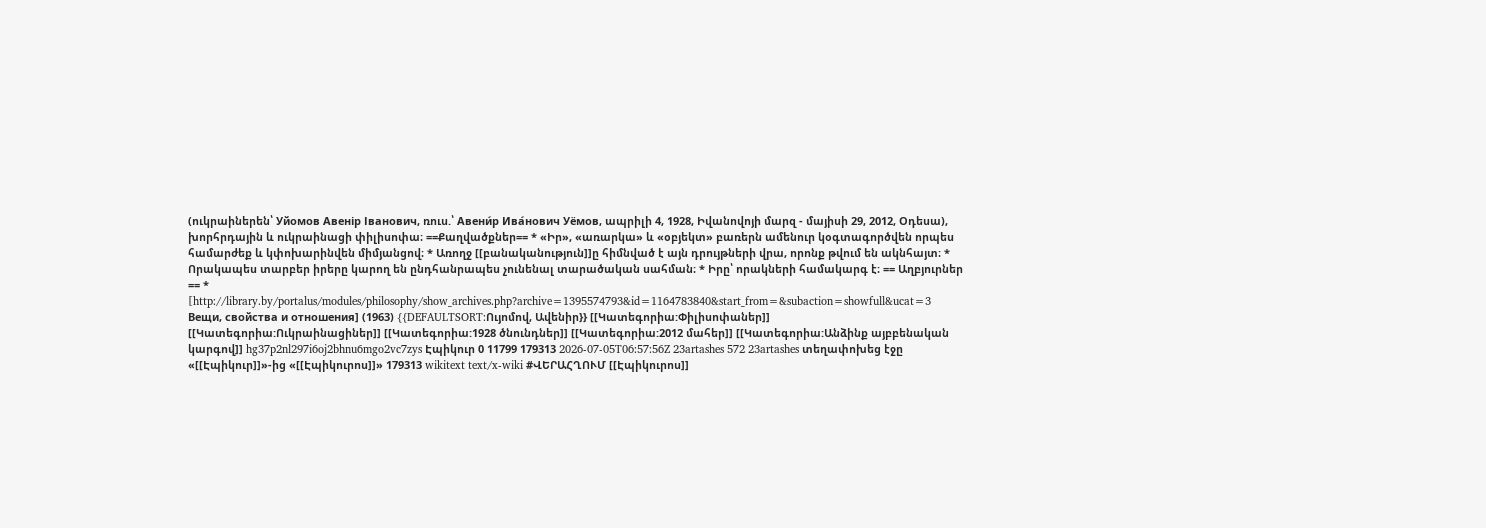(ուկրաիներեն՝ Уйомов Авенір Іванович, ռուս.՝ Авени́р Ива́нович Уёмов, ապրիլի 4, 1928, Իվանովոյի մարզ - մայիսի 29, 2012, Օդեսա), խորհրդային և ուկրաինացի փիլիսոփա։ ==Քաղվածքներ== * «Իր», «առարկա» և «օբյեկտ» բառերն ամենուր կօգտագործվեն որպես համարժեք և կփոխարինվեն միմյանցով։ * Առողջ [[բանականություն]]ը հիմնված է այն դրույթների վրա, որոնք թվում են ակնհայտ։ * Որակապես տարբեր իրերը կարող են ընդհանրապես չունենալ տարածական սահման։ * Իրը՝ որակների համակարգ է։ == Աղբյուրներ == * [http://library.by/portalus/modules/philosophy/show_archives.php?archive=1395574793&id=1164783840&start_from=&subaction=showfull&ucat=3 Вещи, свойства и отношения] (1963) {{DEFAULTSORT:Ույոմով, Ավենիր}} [[Կատեգորիա:Փիլիսոփաներ]] [[Կատեգորիա:Ուկրաինացիներ]] [[Կատեգորիա:1928 ծնունդներ]] [[Կատեգորիա:2012 մահեր]] [[Կատեգորիա:Անձինք այբբենական կարգով]] hg37p2nl297i6oj2bhnu6mgo2vc7zys Էպիկուր 0 11799 179313 2026-07-05T06:57:56Z 23artashes 572 23artashes տեղափոխեց էջը «[[Էպիկուր]]»-ից «[[Էպիկուրոս]]» 179313 wikitext text/x-wiki #ՎԵՐԱՀՂՈՒՄ [[Էպիկուրոս]]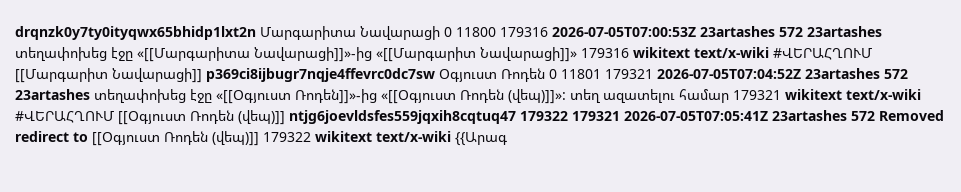drqnzk0y7ty0ityqwx65bhidp1lxt2n Մարգարիտա Նավարացի 0 11800 179316 2026-07-05T07:00:53Z 23artashes 572 23artashes տեղափոխեց էջը «[[Մարգարիտա Նավարացի]]»-ից «[[Մարգարիտ Նավարացի]]» 179316 wikitext text/x-wiki #ՎԵՐԱՀՂՈՒՄ [[Մարգարիտ Նավարացի]] p369ci8ijbugr7nqje4ffevrc0dc7sw Օգյուստ Ռոդեն 0 11801 179321 2026-07-05T07:04:52Z 23artashes 572 23artashes տեղափոխեց էջը «[[Օգյուստ Ռոդեն]]»-ից «[[Օգյուստ Ռոդեն (վեպ)]]»: տեղ ազատելու համար 179321 wikitext text/x-wiki #ՎԵՐԱՀՂՈՒՄ [[Օգյուստ Ռոդեն (վեպ)]] ntjg6joevldsfes559jqxih8cqtuq47 179322 179321 2026-07-05T07:05:41Z 23artashes 572 Removed redirect to [[Օգյուստ Ռոդեն (վեպ)]] 179322 wikitext text/x-wiki {{Արագ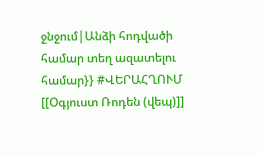ջնջում|Անձի հոդվածի համար տեղ ազատելու համար}} #ՎԵՐԱՀՂՈՒՄ [[Օգյուստ Ռոդեն (վեպ)]]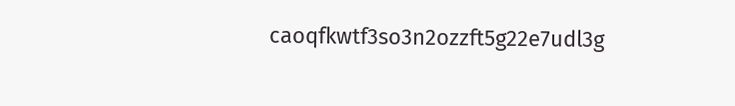caoqfkwtf3so3n2ozzft5g22e7udl3g